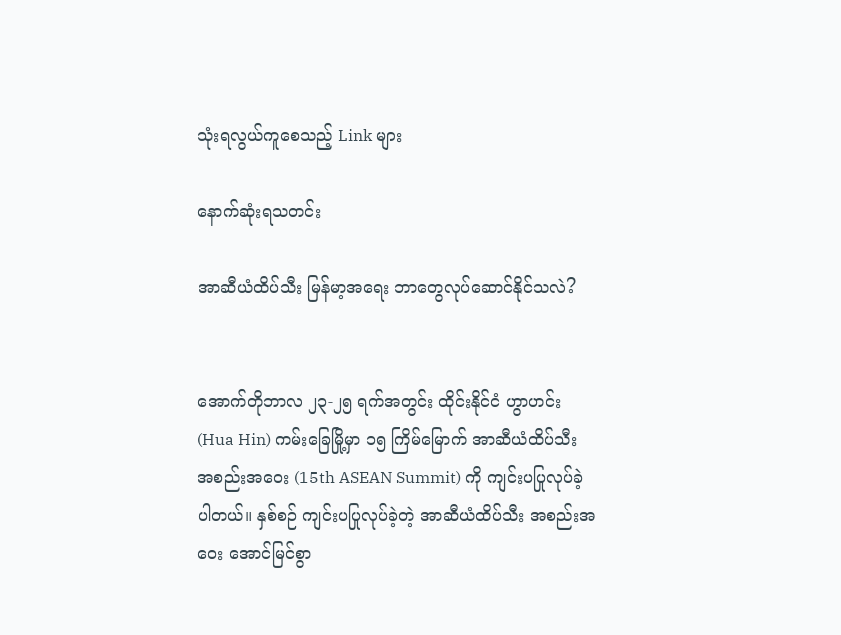သုံးရလွယ်ကူစေသည့် Link များ

နောက်ဆုံးရသတင်း

အာဆီယံထိပ်သီး မြန်မာ့အရေး ဘာတွေလုပ်ဆောင်နိုင်သလဲ?


အောက်တိုဘာလ ၂၃-၂၅ ရက်အတွင်း ထိုင်းနိုင်ငံ ဟွာဟင်း (Hua Hin) ကမ်းခြေမြို့မှာ ၁၅ ကြိမ်မြောက် အာဆီယံထိပ်သီး အစည်းအဝေး (15th ASEAN Summit) ကို ကျင်းပပြုလုပ်ခဲ့ပါတယ်။ နှစ်စဉ် ကျင်းပပြုလုပ်ခဲ့တဲ့ အာဆီယံထိပ်သီး အစည်းအဝေး အောင်မြင်စွာ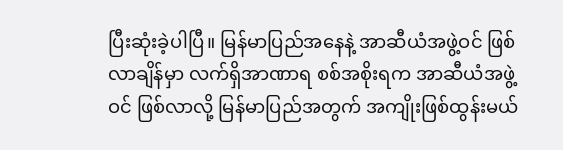ပြီးဆုံးခဲ့ပါပြီ။ မြန်မာပြည်အနေနဲ့ အာဆီယံအဖွဲ့ဝင် ဖြစ်လာချိန်မှာ လက်ရှိအာဏာရ စစ်အစိုးရက အာဆီယံအဖွဲ့ဝင် ဖြစ်လာလို့ မြန်မာပြည်အတွက် အကျိုးဖြစ်ထွန်းမယ်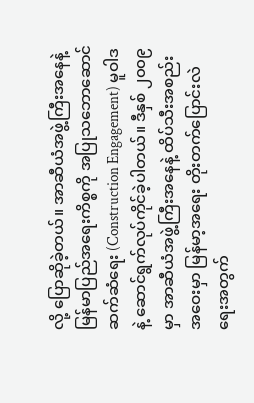လို့ ပြောဆိုခဲ့တယ်။ အာဆီယံအဖွဲ့ကြီးအနေနဲ့ မြန်မာပြည်အရေးကိစ္စကို အပြုသဘောဆောင် ဆက်ဆံရေး (Construction Engagement) မူဝါဒနဲ့ ဆောင်ရွက်လုပ်ကိုင်ခဲ့ပါတယ်။ ဒီနှစ် ၂၀၀၉ မှာ အာဆီယံအဖွဲ့ကြီးအနေနဲ့ ထိပ်သီးအစည်းအဝေးမှာ မြန်မာ့အရေး တိုးတက်ပြောင်းလဲရေးအတွက်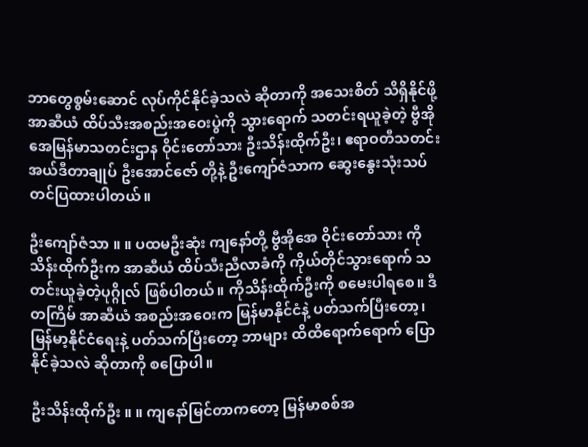ဘာတွေစွမ်းဆောင် လုပ်ကိုင်နိုင်ခဲ့သလဲ ဆိုတာကို အသေးစိတ် သိရှိနိုင်ဖို့ အာဆီယံ ထိပ်သီးအစည်းအဝေးပွဲကို သွားရောက် သတင်းရယူခဲ့တဲ့ ဗွီအိုအေမြန်မာသတင်းဌာန ဝိုင်းတော်သား ဦးသိန်းထိုက်ဦး၊ ဧရာဝတီသတင်း အယ်ဒီတာချုပ် ဦးအောင်ဇော် တို့နဲ့ ဦးကျော်ဇံသာက ဆွေးနွေးသုံးသပ် တင်ပြထားပါတယ်။

ဦးကျော်ဇံသာ ။ ။ ပထမဦးဆုံး ကျနော်တို့ ဗွီအိုအေ ဝိုင်းတော်သား ကိုသိန်းထိုက်ဦးက အာဆီယံ ထိပ်သီးညီလာခံကို ကိုယ်တိုင်သွားရောက် သတင်းယူခဲ့တဲ့ပုဂ္ဂိုလ် ဖြစ်ပါတယ်။ ကိုသိန်းထိုက်ဦးကို စမေးပါရစေ။ ဒီတကြိမ် အာဆီယံ အစည်းအဝေးက မြန်မာနိုင်ငံနဲ့ ပတ်သက်ပြီးတော့၊ မြန်မာ့နိုင်ငံရေးနဲ့ ပတ်သက်ပြီးတော့ ဘာများ ထိထိရောက်ရောက် ပြောနိုင်ခဲ့သလဲ ဆိုတာကို စပြောပါ။

ဦးသိန်းထိုက်ဦး ။ ။ ကျနော်မြင်တာကတော့ မြန်မာစစ်အ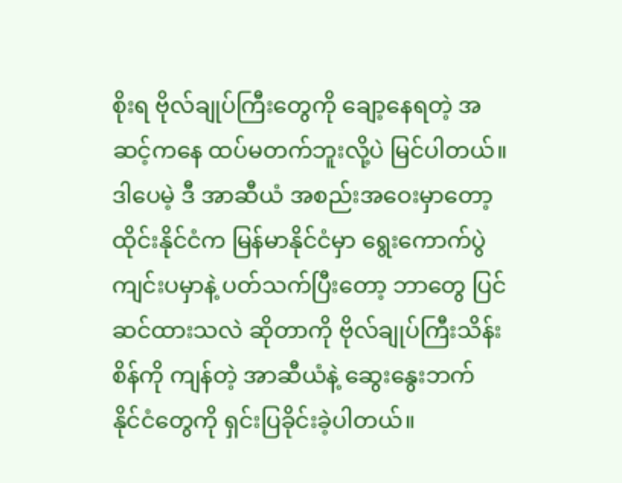စိုးရ ဗိုလ်ချုပ်ကြီးတွေကို ချော့နေရတဲ့ အဆင့်ကနေ ထပ်မတက်ဘူးလို့ပဲ မြင်ပါတယ်။ ဒါပေမဲ့ ဒီ အာဆီယံ အစည်းအဝေးမှာတော့ ထိုင်းနိုင်ငံက မြန်မာနိုင်ငံမှာ ရွေးကောက်ပွဲ ကျင်းပမှာနဲ့ ပတ်သက်ပြီးတော့ ဘာတွေ ပြင်ဆင်ထားသလဲ ဆိုတာကို ဗိုလ်ချုပ်ကြီးသိန်းစိန်ကို ကျန်တဲ့ အာဆီယံနဲ့ ဆွေးနွေးဘက် နိုင်ငံတွေကို ရှင်းပြခိုင်းခဲ့ပါတယ်။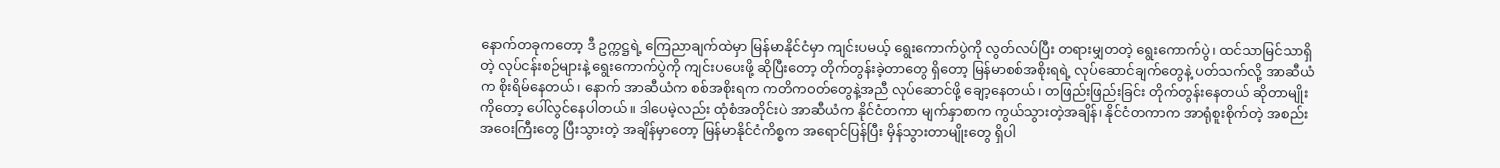နောက်တခုကတော့ ဒီ ဥက္ကဋ္ဌရဲ့ ကြေညာချက်ထဲမှာ မြန်မာနိုင်ငံမှာ ကျင်းပမယ့် ရွေးကောက်ပွဲကို လွတ်လပ်ပြီး တရားမျှတတဲ့ ရွေးကောက်ပွဲ၊ ထင်သာမြင်သာရှိတဲ့ လုပ်ငန်းစဉ်များနဲ့ ရွေးကောက်ပွဲကို ကျင်းပပေးဖို့ ဆိုပြီးတော့ တိုက်တွန်းခဲ့တာတွေ ရှိတော့ မြန်မာစစ်အစိုးရရဲ့ လုပ်ဆောင်ချက်တွေနဲ့ ပတ်သက်လို့ အာဆီယံက စိုးရိမ်နေတယ်၊ နောက် အာဆီယံက စစ်အစိုးရက ကတိကဝတ်တွေနဲ့အညီ လုပ်ဆောင်ဖို့ ချော့နေတယ်၊ တဖြည်းဖြည်းခြင်း တိုက်တွန်းနေတယ် ဆိုတာမျိုးကိုတော့ ပေါ်လွင်နေပါတယ်။ ဒါပေမဲ့လည်း ထုံစံအတိုင်းပဲ အာဆီယံက နိုင်ငံတကာ မျက်နှာစာက ကွယ်သွားတဲ့အချိန်၊ နိုင်ငံတကာက အာရုံစူးစိုက်တဲ့ အစည်းအဝေးကြီးတွေ ပြီးသွားတဲ့ အချိန်မှာတော့ မြန်မာနိုင်ငံကိစ္စက အရောင်ပြန်ပြီး မှိန်သွားတာမျိုးတွေ ရှိပါ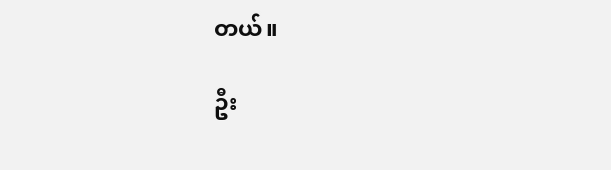တယ်။

ဦး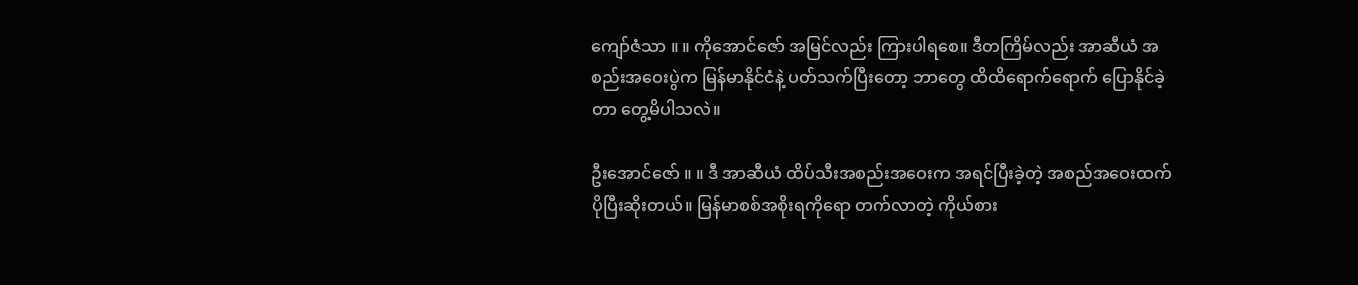ကျော်ဇံသာ ။ ။ ကိုအောင်ဇော် အမြင်လည်း ကြားပါရစေ။ ဒီတကြိမ်လည်း အာဆီယံ အစည်းအဝေးပွဲက မြန်မာနိုင်ငံနဲ့ ပတ်သက်ပြီးတော့ ဘာတွေ ထိထိရောက်ရောက် ပြောနိုင်ခဲ့တာ တွေ့မိပါသလဲ။

ဦးအောင်ဇော် ။ ။ ဒီ အာဆီယံ ထိပ်သီးအစည်းအဝေးက အရင်ပြီးခဲ့တဲ့ အစည်အဝေးထက် ပိုပြီးဆိုးတယ်။ မြန်မာစစ်အစိုးရကိုရော တက်လာတဲ့ ကိုယ်စား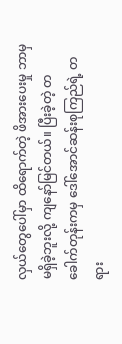လှယ်တွေပေါ်မှာ ထိရောက်တဲ့ ဖိအားပေးမှု ဘာမှမရှိခဲ့ဘူးလို့ ကျနော်မြင်တယ်။ ပြီးခဲ့တဲ့ တခေါက်တုန်းကမှ ဒေါ်အောင်ဆန်းစုကြည်ရဲ့ တရား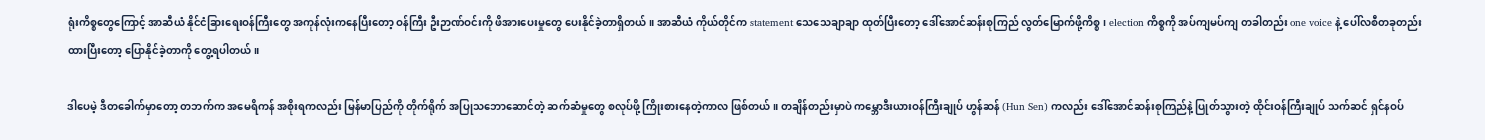ရုံးကိစ္စတွေကြောင့် အာဆီယံ နိုင်ငံခြားရေးဝန်ကြီးတွေ အကုန်လုံးကနေပြီးတော့ ဝန်ကြီး ဦးဉာဏ်ဝင်းကို ဖိအားပေးမှုတွေ ပေးနိုင်ခဲ့တာရှိတယ်။ အာဆီယံ ကိုယ်တိုင်က statement သေသေချာချာ ထုတ်ပြီးတော့ ဒေါ်အောင်ဆန်းစုကြည် လွတ်မြောက်ဖို့ကိစ္စ၊ election ကိစ္စကို အပ်ကျမပ်ကျ တခါတည်း one voice နဲ့ ပေါ်လစီတခုတည်း ထားပြီးတော့ ပြောနိုင်ခဲ့တာကို တွေ့ရပါတယ်။

ဒါပေမဲ့ ဒီတခေါက်မှာတော့ တဘက်က အမေရိကန် အစိုးရကလည်း မြန်မာပြည်ကို တိုက်ရိုက် အပြုသဘောဆောင်တဲ့ ဆက်ဆံမှုတွေ စလုပ်ဖို့ ကြိုးစားနေတဲ့ကာလ ဖြစ်တယ်။ တချိန်တည်းမှာပဲ ကမ္ဘောဒီးယားဝန်ကြီးချုပ် ဟွန်ဆန် (Hun Sen) ကလည်း ဒေါ်အောင်ဆန်းစုကြည်နဲ့ ပြုတ်သွားတဲ့ ထိုင်းဝန်ကြီးချုပ် သက်ဆင် ရှင်နဝပ်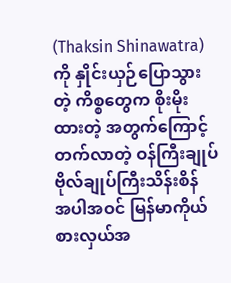(Thaksin Shinawatra) ကို နှိုင်းယှဉ်ပြောသွားတဲ့ ကိစ္စတွေက စိုးမိုးထားတဲ့ အတွက်ကြောင့် တက်လာတဲ့ ဝန်ကြီးချုပ် ဗိုလ်ချုပ်ကြီးသိန်းစိန် အပါအဝင် မြန်မာကိုယ်စားလှယ်အ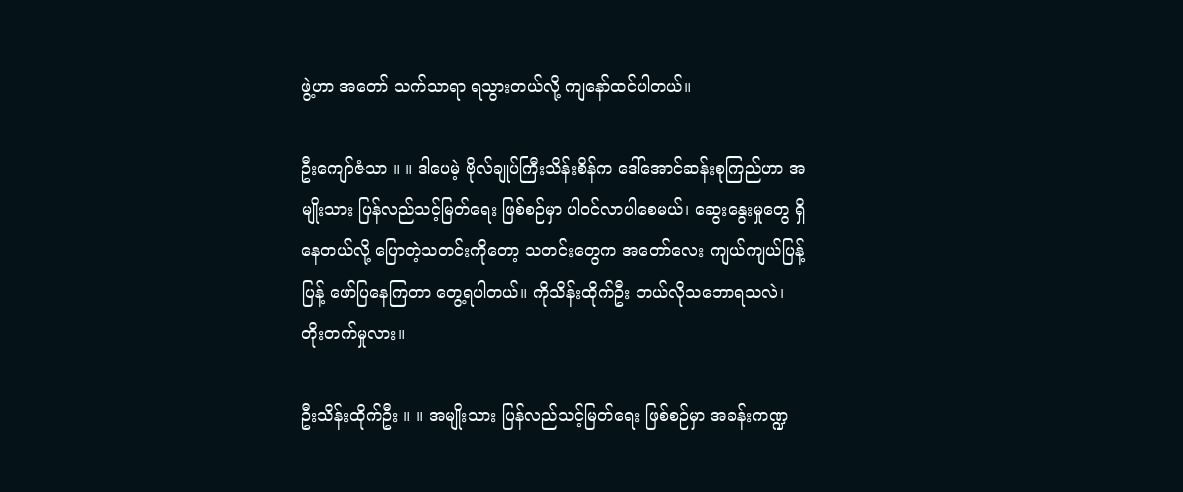ဖွဲ့ဟာ အတော် သက်သာရာ ရသွားတယ်လို့ ကျနော်ထင်ပါတယ်။

ဦးကျော်ဇံသာ ။ ။ ဒါပေမဲ့ ဗိုလ်ချုပ်ကြီးသိန်းစိန်က ဒေါ်အောင်ဆန်းစုကြည်ဟာ အမျိုးသား ပြန်လည်သင့်မြတ်ရေး ဖြစ်စဉ်မှာ ပါဝင်လာပါစေမယ်၊ ဆွေးနွေးမှုတွေ ရှိနေတယ်လို့ ပြောတဲ့သတင်းကိုတော့ သတင်းတွေက အတော်လေး ကျယ်ကျယ်ပြန့်ပြန့် ဖော်ပြနေကြတာ တွေ့ရပါတယ်။ ကိုသိန်းထိုက်ဦး ဘယ်လိုသဘောရသလဲ၊ တိုးတက်မှုလား။

ဦးသိန်းထိုက်ဦး ။ ။ အမျိုးသား ပြန်လည်သင့်မြတ်ရေး ဖြစ်စဉ်မှာ အခန်းကဏ္ဍ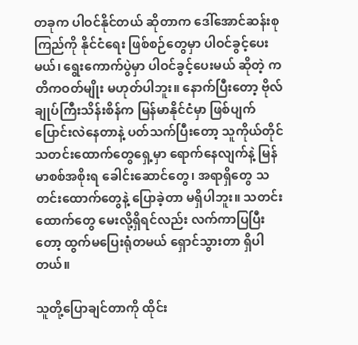တခုက ပါဝင်နိုင်တယ် ဆိုတာက ဒေါ်အောင်ဆန်းစုကြည်ကို နိုင်ငံရေး ဖြစ်စဉ်တွေမှာ ပါဝင်ခွင့်ပေးမယ်၊ ရွေးကောက်ပွဲမှာ ပါဝင်ခွင့်ပေးမယ် ဆိုတဲ့ ကတိကဝတ်မျိုး မဟုတ်ပါဘူး။ နောက်ပြီးတော့ ဗိုလ်ချုပ်ကြီးသိန်းစိန်က မြန်မာနိုင်ငံမှာ ဖြစ်ပျက်ပြောင်းလဲနေတာနဲ့ ပတ်သက်ပြီးတော့ သူကိုယ်တိုင် သတင်းထောက်တွေရှေ့မှာ ရောက်နေလျက်နဲ့ မြန်မာစစ်အစိုးရ ခေါင်းဆောင်တွေ၊ အရာရှိတွေ သတင်းထောက်တွေနဲ့ ပြောခဲ့တာ မရှိပါဘူး။ သတင်းထောက်တွေ မေးလို့ရှိရင်လည်း လက်ကာပြပြီးတော့ ထွက်မပြေးရုံတမယ် ရှောင်သွားတာ ရှိပါတယ်။

သူတို့ပြောချင်တာကို ထိုင်း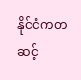နိုင်ငံကတဆင့်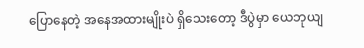ပြောနေတဲ့ အနေအထားမျိုးပဲ ရှိသေးတော့ ဒီပွဲမှာ ယေဘုယျ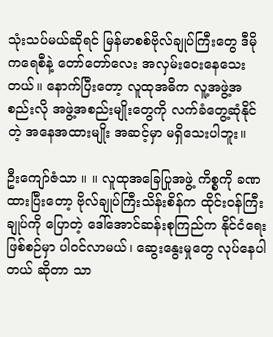သုံးသပ်မယ်ဆိုရင် မြန်မာစစ်ဗိုလ်ချုပ်ကြီးတွေ ဒီမိုကရေစီနဲ့ တော်တော်လေး အလှမ်းဝေးနေသေးတယ်။ နောက်ပြီးတော့ လူထုအဓိက လူ့အဖွဲ့အစည်းလို အဖွဲ့အစည်းမျိုးတွေကို လက်ခံတွေ့ဆုံနိုင်တဲ့ အနေအထားမျိုး အဆင့်မှာ မရှိသေးပါဘူး။

ဦးကျော်ဇံသာ ။ ။ လူထုအခြေပြုအဖွဲ့ ကိစ္စကို ခဏထားပြီးတော့ ဗိုလ်ချုပ်ကြီးသိန်းစိန်က ထိုင်းဝန်ကြီးချုပ်ကို ပြောတဲ့ ဒေါ်အောင်ဆန်းစုကြည်က နိုင်ငံရေးဖြစ်စဉ်မှာ ပါဝင်လာမယ်၊ ဆွေးနွေးမှုတွေ လုပ်နေပါတယ် ဆိုတာ သာ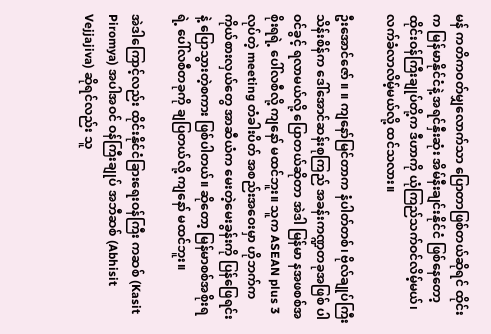မန် ကတိကဝတ်မျှလောက်သာ ပြောတာဖြစ်တယ်ဆိုရင် ထိုင်းက မြန်မာနိုင်ငံနဲ့ အရင်နှီးဆုံး အိမ်နီးချင်းနိုင်ငံ ဖြစ်နေတော့ ထိုင်းဝန်ကြီးချုပ်တို့က ဒီဟာကို ယုံကြည်သက်ဝင်လိမ့်မယ်၊ လက်ခံလာလိမ့်မယ်လို့ ထင်သလား။

ဦးအောင်ဇော် ။ ။ ကျနော်မြင်တာက နံပါတ်တစ်၊ ဗိုလ်ချုပ်ကြီးသိန်းစိန်က ဒေါ်အောင်ဆန်းစုကြည် အခန်းကဏ္ဍတခုအဖြစ် ပါဝင်ခွင့် ရလာမယ်လို့ ပြောတယ်ဆိုတာ အဲဒါ မြန်မာ နအဖစစ်အစိုးရရဲ့ ပေါ်လစီလို့ ကျနော် မထင်ဘူး။ သူက ASEAN plus 3 လုပ်တဲ့ meeting တံခါးပိတ် အစည်းအဝေးမှာ ဟိုဘက်က ကိုယ်စားလှယ်တွေ အာဆီယံက မေးတဲ့မေးခွန်းကို ပြန်ဖြေရင်းနဲ့ ပြောသွားတဲ့စကား ဖြစ်ပါတယ်။ ဆိုတော့ မြန်မာစစ်အစိုးရရဲ့ ပေါ်လစီတခုကို ချပြတယ်လို့ ကျနော် မထင်ဘူး။

အဲဒါကြောင့်လည်း ထိုင်းနိုင်ငံခြားရေးဝန်ကြီး ကဆစ် (Kasit Piromya) အပါအဝင် ဝန်ကြီးချုပ် အဘီဆစ် (Abhisit Vejjajiva) ဆိုရင်လည်း သူ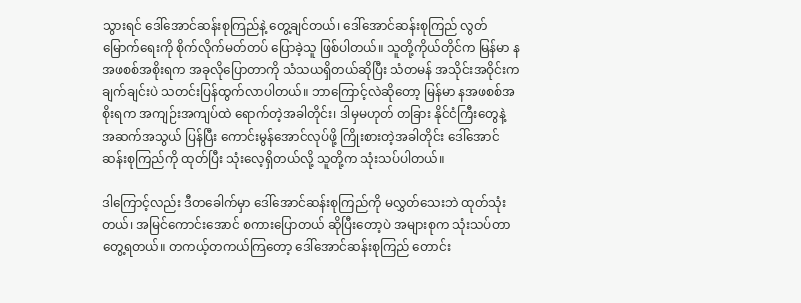သွားရင် ဒေါ်အောင်ဆန်းစုကြည်နဲ့ တွေ့ချင်တယ်၊ ဒေါ်အောင်ဆန်းစုကြည် လွတ်မြောက်ရေးကို စိုက်လိုက်မတ်တပ် ပြောခဲ့သူ ဖြစ်ပါတယ်။ သူတို့ကိုယ်တိုင်က မြန်မာ နအဖစစ်အစိုးရက အခုလိုပြောတာကို သံသယရှိတယ်ဆိုပြီး သံတမန် အသိုင်းအဝိုင်းက ချက်ချင်းပဲ သတင်းပြန်ထွက်လာပါတယ်။ ဘာကြောင့်လဲဆိုတော့ မြန်မာ နအဖစစ်အစိုးရက အကျဉ်းအကျပ်ထဲ ရောက်တဲ့အခါတိုင်း၊ ဒါမှမဟုတ် တခြား နိုင်ငံကြီးတွေနဲ့ အဆက်အသွယ် ပြန်ပြီး ကောင်းမွန်အောင်လုပ်ဖို့ ကြိုးစားတဲ့အခါတိုင်း ဒေါ်အောင်ဆန်းစုကြည်ကို ထုတ်ပြီး သုံးလေ့ရှိတယ်လို့ သူတို့က သုံးသပ်ပါတယ်။

ဒါကြောင့်လည်း ဒီတခေါက်မှာ ဒေါ်အောင်ဆန်းစုကြည်ကို မလွှတ်သေးဘဲ ထုတ်သုံးတယ်၊ အမြင်ကောင်းအောင် စကားပြောတယ် ဆိုပြီးတော့ပဲ အများစုက သုံးသပ်တာ တွေ့ရတယ်။ တကယ့်တကယ်ကြတော့ ဒေါ်အောင်ဆန်းစုကြည် တောင်း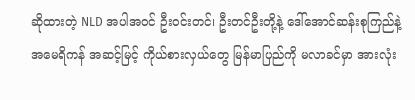ဆိုထားတဲ့ NLD အပါအဝင် ဦးဝင်းတင်၊ ဦးတင်ဦးတို့နဲ့ ဒေါ်အောင်ဆန်းစုကြည်နဲ့ အမေရိကန် အဆင့်မြင့် ကိုယ်စားလှယ်တွေ မြန်မာပြည်ကို မလာခင်မှာ အားလုံး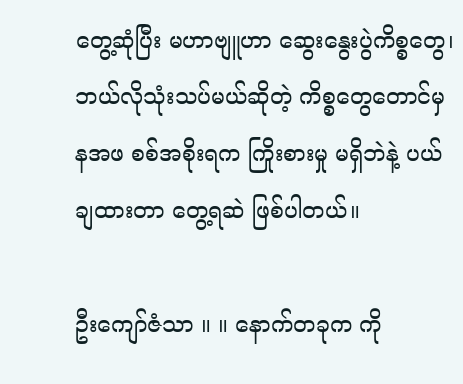တွေ့ဆုံပြီး မဟာဗျူဟာ ဆွေးနွေးပွဲကိစ္စတွေ၊ ဘယ်လိုသုံးသပ်မယ်ဆိုတဲ့ ကိစ္စတွေတောင်မှ နအဖ စစ်အစိုးရက ကြိုးစားမှု မရှိဘဲနဲ့ ပယ်ချထားတာ တွေ့ရဆဲ ဖြစ်ပါတယ်။

ဦးကျော်ဇံသာ ။ ။ နောက်တခုက ကို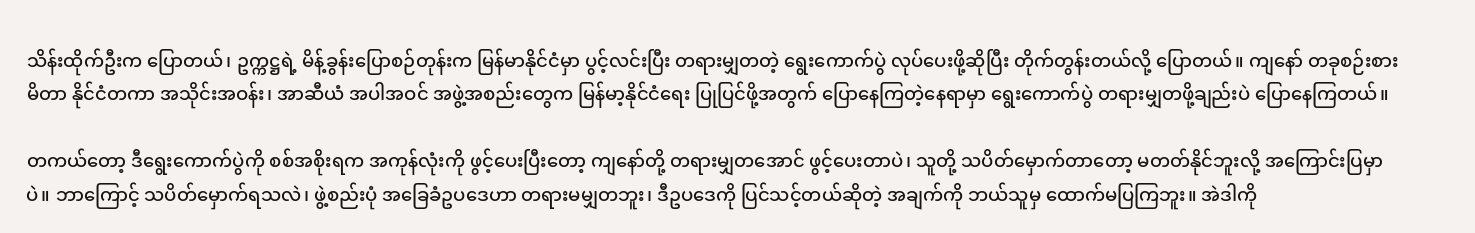သိန်းထိုက်ဦးက ပြောတယ်၊ ဥက္ကဋ္ဌရဲ့ မိန့်ခွန်းပြောစဉ်တုန်းက မြန်မာနိုင်ငံမှာ ပွင့်လင်းပြီး တရားမျှတတဲ့ ရွေးကောက်ပွဲ လုပ်ပေးဖို့ဆိုပြီး တိုက်တွန်းတယ်လို့ ပြောတယ်။ ကျနော် တခုစဉ်းစားမိတာ နိုင်ငံတကာ အသိုင်းအဝန်း၊ အာဆီယံ အပါအဝင် အဖွဲ့အစည်းတွေက မြန်မာ့နိုင်ငံရေး ပြုပြင်ဖို့အတွက် ပြောနေကြတဲ့နေရာမှာ ရွေးကောက်ပွဲ တရားမျှတဖို့ချည်းပဲ ပြောနေကြတယ်။

တကယ်တော့ ဒီရွေးကောက်ပွဲကို စစ်အစိုးရက အကုန်လုံးကို ဖွင့်ပေးပြီးတော့ ကျနော်တို့ တရားမျှတအောင် ဖွင့်ပေးတာပဲ၊ သူတို့ သပိတ်မှောက်တာတော့ မတတ်နိုင်ဘူးလို့ အကြောင်းပြမှာပဲ။ ဘာကြောင့် သပိတ်မှောက်ရသလဲ၊ ဖွဲ့စည်းပုံ အခြေခံဥပဒေဟာ တရားမမျှတဘူး၊ ဒီဥပဒေကို ပြင်သင့်တယ်ဆိုတဲ့ အချက်ကို ဘယ်သူမှ ထောက်မပြကြဘူး။ အဲဒါကို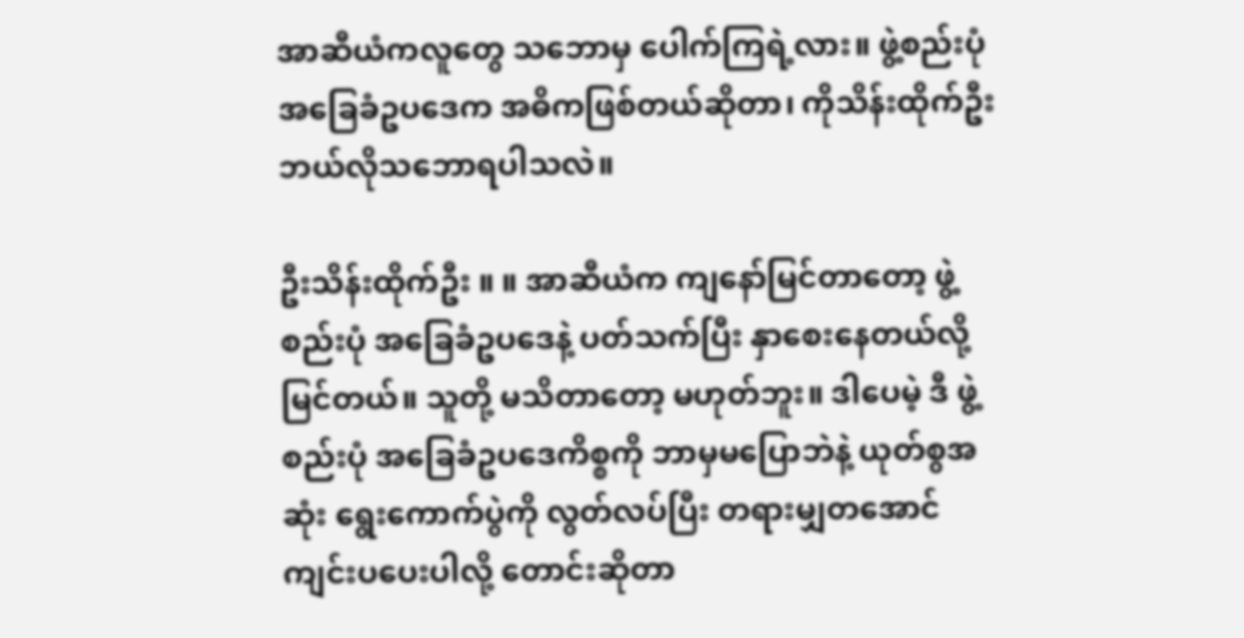အာဆီယံကလူတွေ သဘောမှ ပေါက်ကြရဲ့လား။ ဖွဲ့စည်းပုံ အခြေခံဥပဒေက အဓိကဖြစ်တယ်ဆိုတာ၊ ကိုသိန်းထိုက်ဦး ဘယ်လိုသဘောရပါသလဲ။

ဦးသိန်းထိုက်ဦး ။ ။ အာဆီယံက ကျနော်မြင်တာတော့ ဖွဲ့စည်းပုံ အခြေခံဥပဒေနဲ့ ပတ်သက်ပြီး နှာစေးနေတယ်လို့ မြင်တယ်။ သူတို့ မသိတာတော့ မဟုတ်ဘူး။ ဒါပေမဲ့ ဒီ ဖွဲ့စည်းပုံ အခြေခံဥပဒေကိစ္စကို ဘာမှမပြောဘဲနဲ့ ယုတ်စွအဆုံး ရွေးကောက်ပွဲကို လွတ်လပ်ပြီး တရားမျှတအောင် ကျင်းပပေးပါလို့ တောင်းဆိုတာ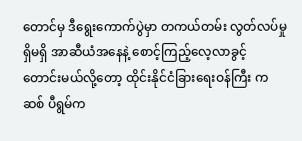တောင်မှ ဒီရွေးကောက်ပွဲမှာ တကယ်တမ်း လွတ်လပ်မှု ရှိမရှိ အာဆီယံအနေနဲ့ စောင့်ကြည့်လေ့လာခွင့် တောင်းမယ်လို့တော့ ထိုင်းနိုင်ငံခြားရေးဝန်ကြီး ကဆစ် ပီရွမ်က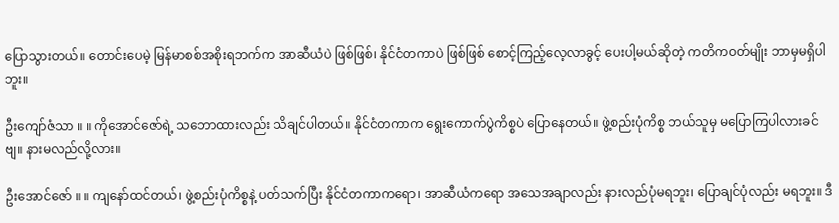ပြောသွားတယ်။ တောင်းပေမဲ့ မြန်မာစစ်အစိုးရဘက်က အာဆီယံပဲ ဖြစ်ဖြစ်၊ နိုင်ငံတကာပဲ ဖြစ်ဖြစ် စောင့်ကြည့်လေ့လာခွင့် ပေးပါ့မယ်ဆိုတဲ့ ကတိကဝတ်မျိုး ဘာမှမရှိပါဘူး။

ဦးကျော်ဇံသာ ။ ။ ကိုအောင်ဇော်ရဲ့ သဘောထားလည်း သိချင်ပါတယ်။ နိုင်ငံတကာက ရွေးကောက်ပွဲကိစ္စပဲ ပြောနေတယ်။ ဖွဲ့စည်းပုံကိစ္စ ဘယ်သူမှ မပြောကြပါလားခင်ဗျ။ နားမလည်လို့လား။

ဦးအောင်ဇော် ။ ။ ကျနော်ထင်တယ်၊ ဖွဲ့စည်းပုံကိစ္စနဲ့ ပတ်သက်ပြီး နိုင်ငံတကာကရော၊ အာဆီယံကရော အသေအချာလည်း နားလည်ပုံမရဘူး၊ ပြောချင်ပုံလည်း မရဘူး။ ဒီ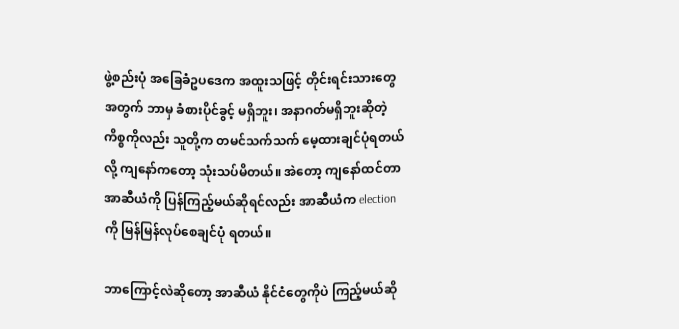ဖွဲ့စည်းပုံ အခြေခံဥပဒေက အထူးသဖြင့် တိုင်းရင်းသားတွေအတွက် ဘာမှ ခံစားပိုင်ခွင့် မရှိဘူး၊ အနာဂတ်မရှိဘူးဆိုတဲ့ ကိစ္စကိုလည်း သူတို့က တမင်သက်သက် မေ့ထားချင်ပုံရတယ်လို့ ကျနော်ကတော့ သုံးသပ်မိတယ်။ အဲတော့ ကျနော်ထင်တာ အာဆီယံကို ပြန်ကြည့်မယ်ဆိုရင်လည်း အာဆီယံက election ကို မြန်မြန်လုပ်စေချင်ပုံ ရတယ်။

ဘာကြောင့်လဲဆိုတော့ အာဆီယံ နိုင်ငံတွေကိုပဲ ကြည့်မယ်ဆို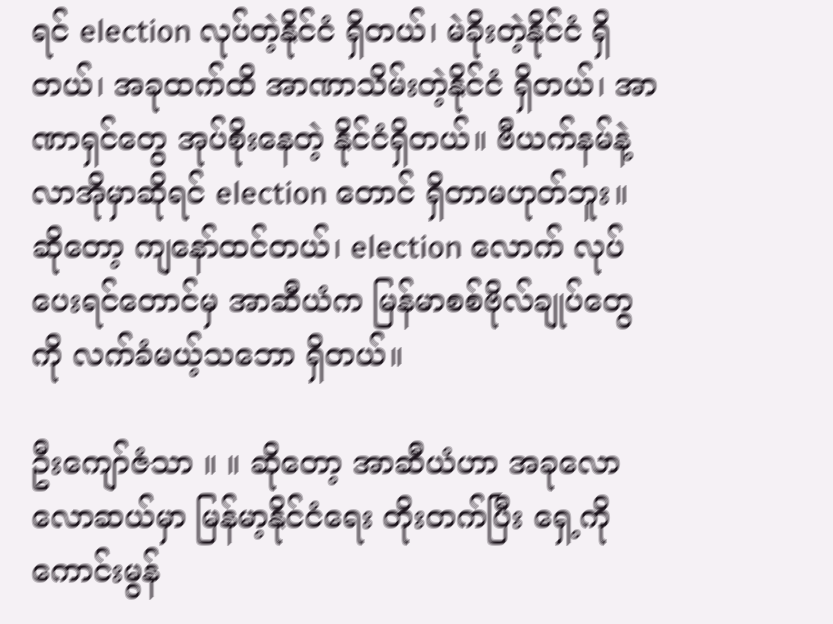ရင် election လုပ်တဲ့နိုင်ငံ ရှိတယ်၊ မဲခိုးတဲ့နိုင်ငံ ရှိတယ်၊ အခုထက်ထိ အာဏာသိမ်းတဲ့နိုင်ငံ ရှိတယ်၊ အာဏာရှင်တွေ အုပ်စိုးနေတဲ့ နိုင်ငံရှိတယ်။ ဗီယက်နမ်နဲ့ လာအိုမှာဆိုရင် election တောင် ရှိတာမဟုတ်ဘူး။ ဆိုတော့ ကျနော်ထင်တယ်၊ election လောက် လုပ်ပေးရင်တောင်မှ အာဆီယံက မြန်မာစစ်ဗိုလ်ချုပ်တွေကို လက်ခံမယ့်သဘော ရှိတယ်။

ဦးကျော်ဇံသာ ။ ။ ဆိုတော့ အာဆီယံဟာ အခုလောလောဆယ်မှာ မြန်မာ့နိုင်ငံရေး တိုးတက်ပြီး ရှေ့ကို ကောင်းမွန်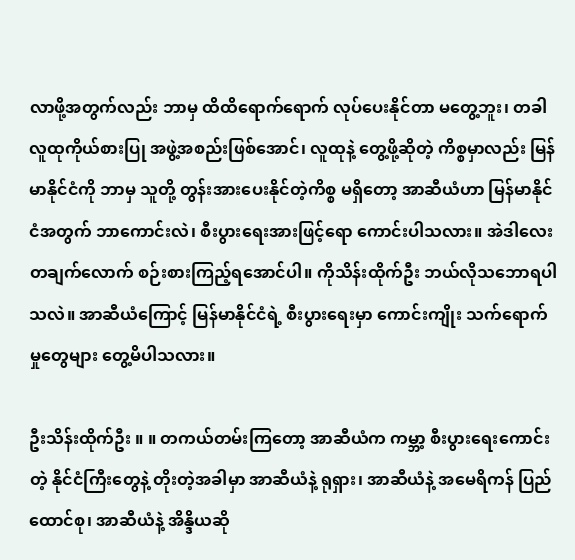လာဖို့အတွက်လည်း ဘာမှ ထိထိရောက်ရောက် လုပ်ပေးနိုင်တာ မတွေ့ဘူး၊ တခါ လူထုကိုယ်စားပြု အဖွဲ့အစည်းဖြစ်အောင်၊ လူထုနဲ့ တွေ့ဖို့ဆိုတဲ့ ကိစ္စမှာလည်း မြန်မာနိုင်ငံကို ဘာမှ သူတို့ တွန်းအားပေးနိုင်တဲ့ကိစ္စ မရှိတော့ အာဆီယံဟာ မြန်မာနိုင်ငံအတွက် ဘာကောင်းလဲ၊ စီးပွားရေးအားဖြင့်ရော ကောင်းပါသလား။ အဲဒါလေး တချက်လောက် စဉ်းစားကြည့်ရအောင်ပါ။ ကိုသိန်းထိုက်ဦး ဘယ်လိုသဘောရပါသလဲ။ အာဆီယံကြောင့် မြန်မာနိုင်ငံရဲ့ စီးပွားရေးမှာ ကောင်းကျိုး သက်ရောက်မှုတွေများ တွေ့မိပါသလား။

ဦးသိန်းထိုက်ဦး ။ ။ တကယ်တမ်းကြတော့ အာဆီယံက ကမ္ဘာ့ စီးပွားရေးကောင်းတဲ့ နိုင်ငံကြီးတွေနဲ့ တိုးတဲ့အခါမှာ အာဆီယံနဲ့ ရုရှား၊ အာဆီယံနဲ့ အမေရိကန် ပြည်ထောင်စု၊ အာဆီယံနဲ့ အိန္ဒိယဆို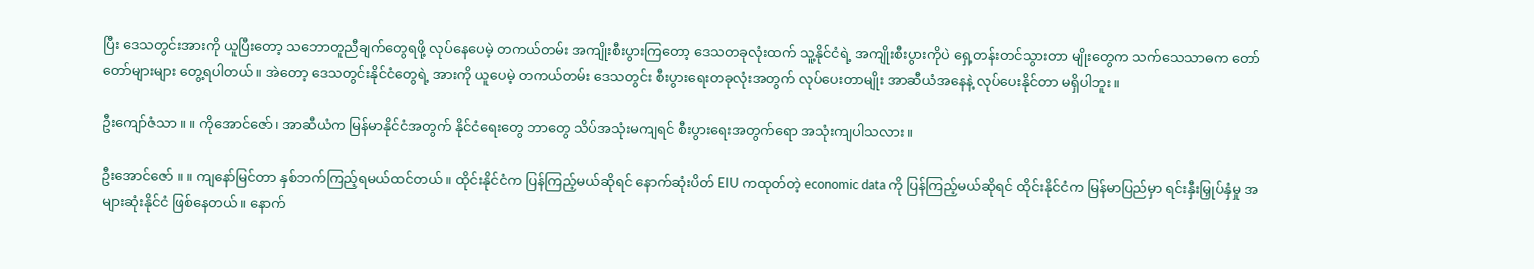ပြီး ဒေသတွင်းအားကို ယူပြီးတော့ သဘောတူညီချက်တွေရဖို့ လုပ်နေပေမဲ့ တကယ်တမ်း အကျိုးစီးပွားကြတော့ ဒေသတခုလုံးထက် သူ့နိုင်ငံရဲ့ အကျိုးစီးပွားကိုပဲ ရှေ့တန်းတင်သွားတာ မျိုးတွေက သက်သေသာဓက တော်တော်များများ တွေ့ရပါတယ်။ အဲတော့ ဒေသတွင်းနိုင်ငံတွေရဲ့ အားကို ယူပေမဲ့ တကယ်တမ်း ဒေသတွင်း စီးပွားရေးတခုလုံးအတွက် လုပ်ပေးတာမျိုး အာဆီယံအနေနဲ့ လုပ်ပေးနိုင်တာ မရှိပါဘူး။

ဦးကျော်ဇံသာ ။ ။ ကိုအောင်ဇော်၊ အာဆီယံက မြန်မာနိုင်ငံအတွက် နိုင်ငံရေးတွေ ဘာတွေ သိပ်အသုံးမကျရင် စီးပွားရေးအတွက်ရော အသုံးကျပါသလား။

ဦးအောင်ဇော် ။ ။ ကျနော်မြင်တာ နှစ်ဘက်ကြည့်ရမယ်ထင်တယ်။ ထိုင်းနိုင်ငံက ပြန်ကြည့်မယ်ဆိုရင် နောက်ဆုံးပိတ် EIU ကထုတ်တဲ့ economic data ကို ပြန်ကြည့်မယ်ဆိုရင် ထိုင်းနိုင်ငံက မြန်မာပြည်မှာ ရင်းနှီးမြှုပ်နှံမှု အများဆုံးနိုင်ငံ ဖြစ်နေတယ်။ နောက်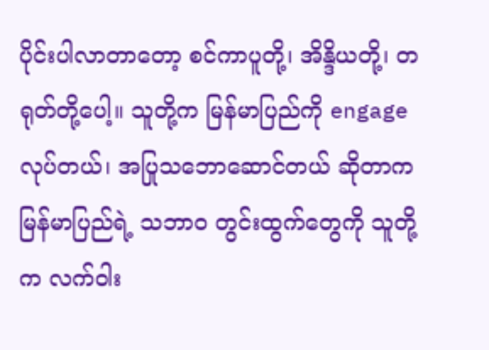ပိုင်းပါလာတာတော့ စင်ကာပူတို့၊ အိန္ဒိယတို့၊ တရုတ်တို့ပေါ့။ သူတို့က မြန်မာပြည်ကို engage လုပ်တယ်၊ အပြုသဘောဆောင်တယ် ဆိုတာက မြန်မာပြည်ရဲ့ သဘာ၀ တွင်းထွက်တွေကို သူတို့က လက်ဝါး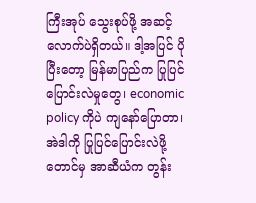ကြီးအုပ် သွေးစုပ်ဖို့ အဆင့်လောက်ပဲရှိတယ်။ ဒါ့အပြင် ပိုပြီးတော့ မြန်မာပြည်က ပြုပြင်ပြောင်းလဲမှုတွေ၊ economic policy ကိုပဲ ကျနော်ပြောတာ၊ အဲဒါကို ပြုပြင်ပြောင်းလဲဖို့တောင်မှ အာဆီယံက တွန်း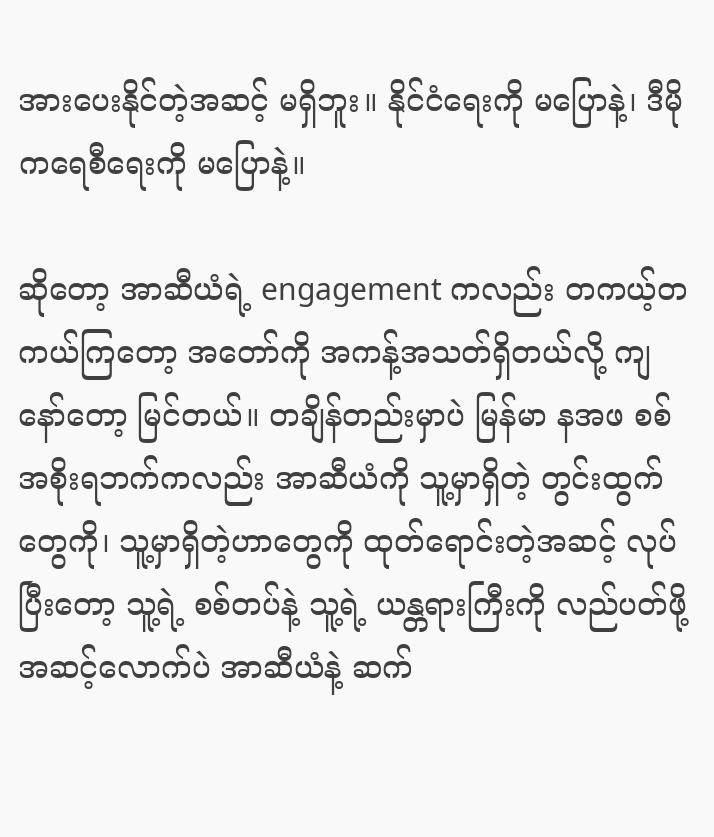အားပေးနိုင်တဲ့အဆင့် မရှိဘူး။ နိုင်ငံရေးကို မပြောနဲ့၊ ဒီမိုကရေစီရေးကို မပြောနဲ့။

ဆိုတော့ အာဆီယံရဲ့ engagement ကလည်း တကယ့်တကယ်ကြတော့ အတော်ကို အကန့်အသတ်ရှိတယ်လို့ ကျနော်တော့ မြင်တယ်။ တချိန်တည်းမှာပဲ မြန်မာ နအဖ စစ်အစိုးရဘက်ကလည်း အာဆီယံကို သူ့မှာရှိတဲ့ တွင်းထွက်တွေကို၊ သူ့မှာရှိတဲ့ဟာတွေကို ထုတ်ရောင်းတဲ့အဆင့် လုပ်ပြီးတော့ သူ့ရဲ့ စစ်တပ်နဲ့ သူ့ရဲ့ ယန္တရားကြီးကို လည်ပတ်ဖို့ အဆင့်လောက်ပဲ အာဆီယံနဲ့ ဆက်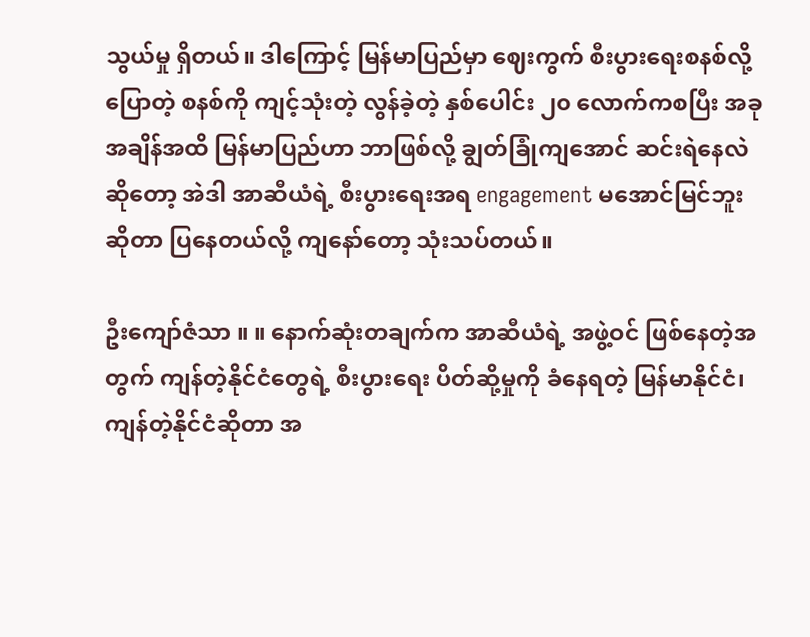သွယ်မှု ရှိတယ်။ ဒါကြောင့် မြန်မာပြည်မှာ ဈေးကွက် စီးပွားရေးစနစ်လို့ ပြောတဲ့ စနစ်ကို ကျင့်သုံးတဲ့ လွန်ခဲ့တဲ့ နှစ်ပေါင်း ၂၀ လောက်ကစပြီး အခုအချိန်အထိ မြန်မာပြည်ဟာ ဘာဖြစ်လို့ ချွတ်ခြုံကျအောင် ဆင်းရဲနေလဲဆိုတော့ အဲဒါ အာဆီယံရဲ့ စီးပွားရေးအရ engagement မအောင်မြင်ဘူးဆိုတာ ပြနေတယ်လို့ ကျနော်တော့ သုံးသပ်တယ်။

ဦးကျော်ဇံသာ ။ ။ နောက်ဆုံးတချက်က အာဆီယံရဲ့ အဖွဲ့ဝင် ဖြစ်နေတဲ့အတွက် ကျန်တဲ့နိုင်ငံတွေရဲ့ စီးပွားရေး ပိတ်ဆို့မှုကို ခံနေရတဲ့ မြန်မာနိုင်ငံ၊ ကျန်တဲ့နိုင်ငံဆိုတာ အ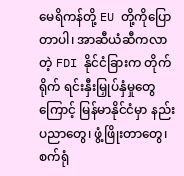မေရိကန်တို့ EU တို့ကိုပြောတာပါ၊ အာဆီယံဆီကလာတဲ့ FDI နိုင်ငံခြားက တိုက်ရိုက် ရင်းနှီးမြှုပ်နှံမှုတွေကြောင့် မြန်မာနိုင်ငံမှာ နည်းပညာတွေ၊ ဖွံ့ဖြိုးတာတွေ၊ စက်ရုံ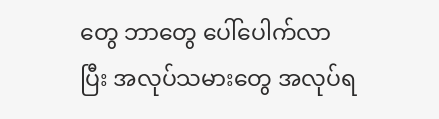တွေ ဘာတွေ ပေါ်ပေါက်လာပြီး အလုပ်သမားတွေ အလုပ်ရ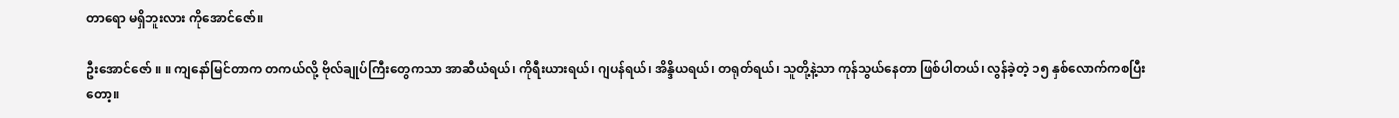တာရော မရှိဘူးလား ကိုအောင်ဇော်။

ဦးအောင်ဇော် ။ ။ ကျနော်မြင်တာက တကယ်လို့ ဗိုလ်ချုပ်ကြီးတွေကသာ အာဆီယံရယ်၊ ကိုရီးယားရယ်၊ ဂျပန်ရယ်၊ အိန္ဒိယရယ်၊ တရုတ်ရယ်၊ သူတို့နဲ့သာ ကုန်သွယ်နေတာ ဖြစ်ပါတယ်၊ လွန်ခဲ့တဲ့ ၁၅ နှစ်လောက်ကစပြီးတော့။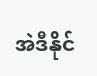အဲဒီနိုင်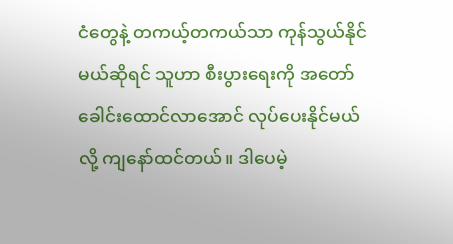ငံတွေနဲ့ တကယ့်တကယ်သာ ကုန်သွယ်နိုင်မယ်ဆိုရင် သူဟာ စီးပွားရေးကို အတော် ခေါင်းထောင်လာအောင် လုပ်ပေးနိုင်မယ်လို့ ကျနော်ထင်တယ်။ ဒါပေမဲ့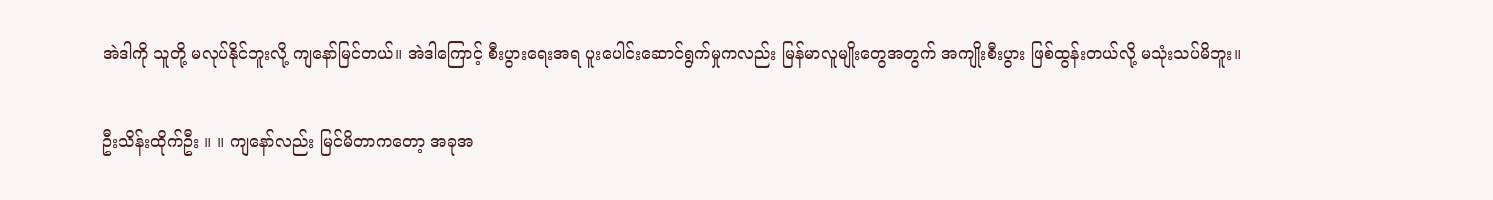အဲဒါကို သူတို့ မလုပ်နိုင်ဘူးလို့ ကျနော်မြင်တယ်။ အဲဒါကြောင့် စီးပွားရေးအရ ပူးပေါင်းဆောင်ရွက်မှုကလည်း မြန်မာလူမျိုးတွေအတွက် အကျိုးစီးပွား ဖြစ်ထွန်းတယ်လို့ မသုံးသပ်မိဘူး။

ဦးသိန်းထိုက်ဦး ။ ။ ကျနော်လည်း မြင်မိတာကတော့ အခုအ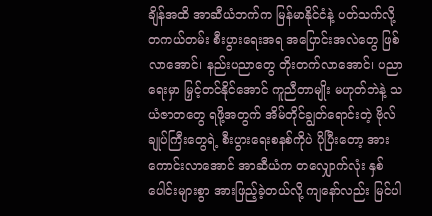ချိန်အထိ အာဆီယံဘက်က မြန်မာနိုင်ငံနဲ့ ပတ်သက်လို့ တကယ်တမ်း စီးပွားရေးအရ အပြောင်းအလဲတွေ ဖြစ်လာအောင်၊ နည်းပညာတွေ တိုးတက်လာအောင်၊ ပညာရေးမှာ မြှင့်တင်နိုင်အောင် ကူညီတာမျိုး မဟုတ်ဘဲနဲ့ သယံဇာတတွေ ရဖို့အတွက် အိမ်တိုင်ချွတ်ရောင်းတဲ့ ဗိုလ်ချုပ်ကြီးတွေရဲ့ စီးပွားရေးစနစ်ကိုပဲ ပိုပြီးတော့ အားကောင်းလာအောင် အာဆီယံက တလျှောက်လုံး နှစ်ပေါင်းများစွာ အားဖြည့်ခဲ့တယ်လို့ ကျနော်လည်း မြင်ပါ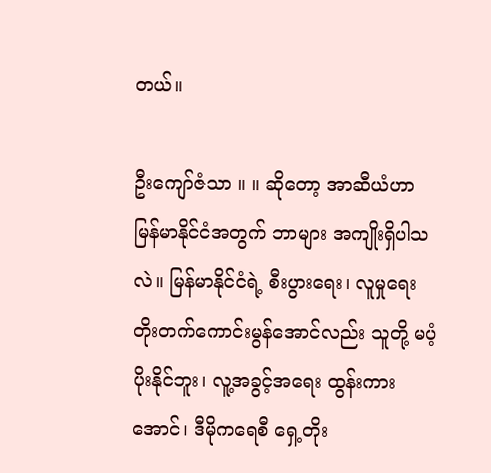တယ်။

ဦးကျော်ဇံသာ ။ ။ ဆိုတော့ အာဆီယံဟာ မြန်မာနိုင်ငံအတွက် ဘာများ အကျိုးရှိပါသလဲ။ မြန်မာနိုင်ငံရဲ့ စီးပွားရေး၊ လူမှုရေး တိုးတက်ကောင်းမွန်အောင်လည်း သူတို့ မပံ့ပိုးနိုင်ဘူး၊ လူ့အခွင့်အရေး ထွန်းကားအောင်၊ ဒီမိုကရေစီ ရှေ့တိုး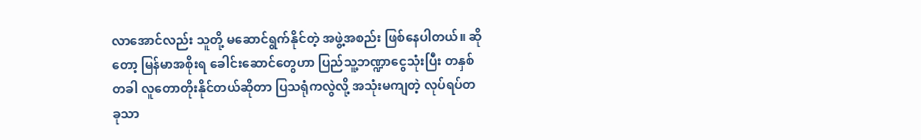လာအောင်လည်း သူတို့ မဆောင်ရွက်နိုင်တဲ့ အဖွဲ့အစည်း ဖြစ်နေပါတယ်။ ဆိုတော့ မြန်မာအစိုးရ ခေါင်းဆောင်တွေဟာ ပြည်သူ့ဘဏ္ဍာငွေသုံးပြီး တနှစ်တခါ လူတောတိုးနိုင်တယ်ဆိုတာ ပြသရုံကလွဲလို့ အသုံးမကျတဲ့ လုပ်ရပ်တခုသာ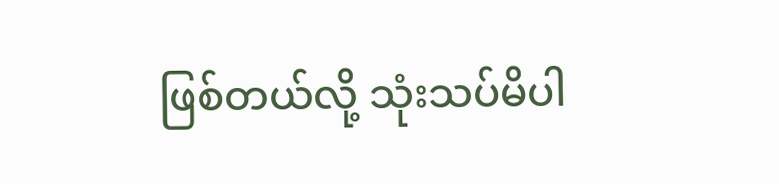ဖြစ်တယ်လို့ သုံးသပ်မိပါ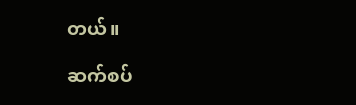တယ်။

ဆက်စပ်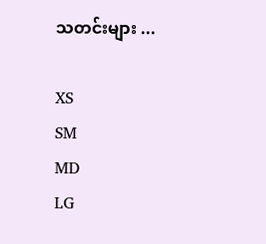သတင်းများ ...

XS
SM
MD
LG